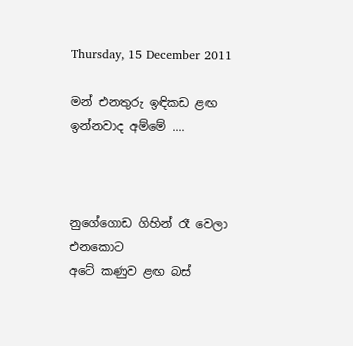Thursday, 15 December 2011

මන් එනතුරු ඉඳිකඩ ළඟ ඉන්නවාද අම්මේ ....



නුගේගොඩ ගිහින් රෑ වෙලා එනකොට
අටේ කණුව ළඟ බස්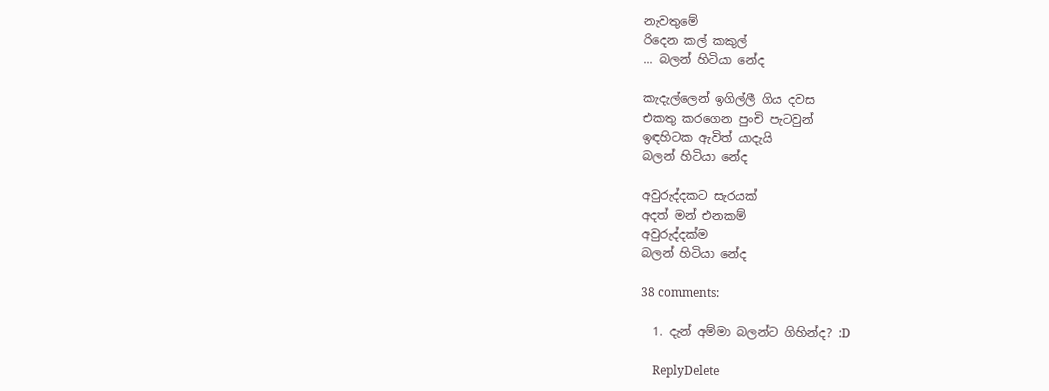නැවතුමේ
රිදෙන කල් කකුල්
... බලන් හිටියා නේද

කැදැල්ලෙන් ඉගිල්ලී ගිය දවස
එකතු කරගෙන පුංචි පැටවුන්
ඉඳහිටක ඇවිත් යාදැයි
බලන් හිටියා නේද

අවුරුද්දකට සැරයක්
අදත් මන් එනකම්
අවුරුද්දක්ම
බලන් හිටියා නේද

38 comments:

  1. දැන් අම්මා බලන්ට ගිහින්ද? :D

    ReplyDelete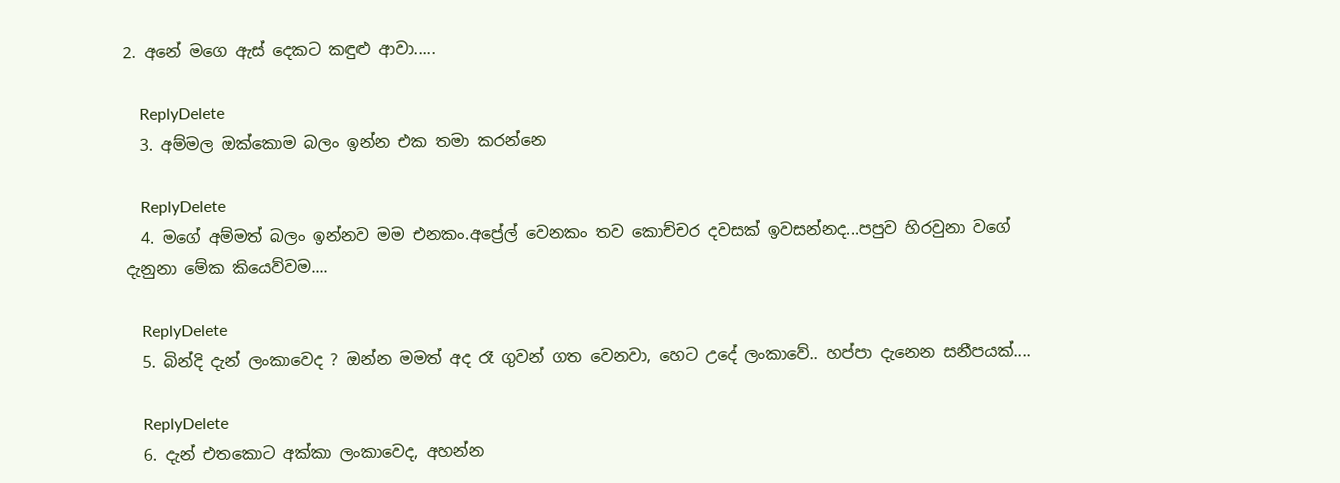2. අනේ මගෙ ඇස් දෙකට කඳුළු ආවා.....

    ReplyDelete
  3. අම්මල ඔක්කොම බලං ඉන්න එක තමා කරන්නෙ

    ReplyDelete
  4. මගේ අම්මත් බලං ඉන්නව මම එනකං.අප්‍රේල් වෙනකං තව කොච්චර දවසක් ඉවසන්නද...පපුව හිරවුනා වගේ දැනුනා මේක කියෙව්වම....

    ReplyDelete
  5. බින්දි දැන් ලංකාවෙද ? ඔන්න මමත් අද රෑ ගුවන් ගත වෙනවා, හෙට උදේ ලංකාවේ.. හප්පා දැනෙන සනීපයක්....

    ReplyDelete
  6. දැන් එතකොට අක්කා ලංකාවෙද, අහන්න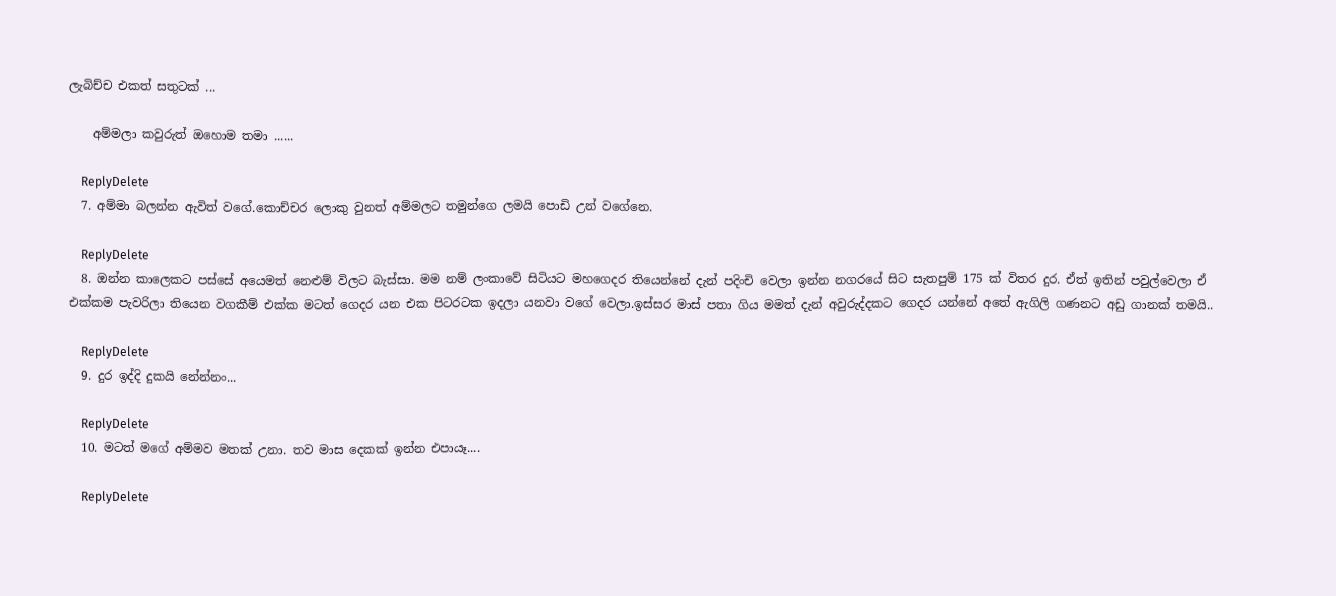ලැබිච්ච එකත් සතුටක් ...

    අම්මලා කවුරුත් ඔහොම තමා ......

    ReplyDelete
  7. අම්මා බලන්න ඇවිත් වගේ.කොච්චර ලොකු වුනත් අම්මලට තමුන්ගෙ ලමයි පොඩි උන් වගේනෙ.

    ReplyDelete
  8. ඔන්න කාලෙකට පස්සේ අයෙමත් නෙළුම් විලට ‍බැස්සා. මම නම් ලංකාවේ සිටියට මහගෙදර තියෙන්නේ දැන් පදිංචි වෙලා ඉන්න නගරයේ සිට සැතපුම් 175 ක් විතර දුර. ඒත් ඉතින් පවුල්වෙලා ඒ එක්කම පැවරිලා තියෙන වගකීම් එක්ක මටත් ගෙදර යන එක පිටරටක ඉදලා යනවා වගේ වෙලා.ඉස්සර මාස් පතා ගිය මමත් දැන් අවුරුද්දකට ගෙදර යන්නේ අතේ ඇගිලි ගණනට අඩු ගානක් තමයි..

    ReplyDelete
  9. දුර ඉද්දි දුකයි නේන්නං...

    ReplyDelete
  10. මටත් මගේ අම්මව මතක් උනා. තව මාස දෙකක් ඉන්න එපායෑ....

    ReplyDelete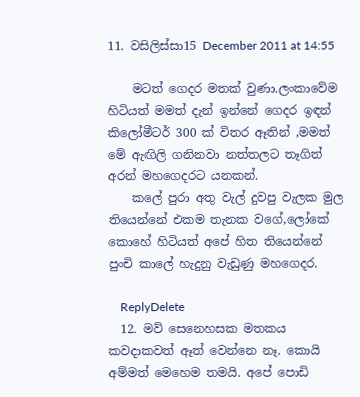11. වසිලිස්සා15 December 2011 at 14:55

    මටත් ගෙදර මතක් වුණා.ලංකාවේම හිටියත් මමත් දැන් ඉන්නේ ගෙදර ඉඳන් කිලෝමීටර් 300 ක් විතර ඈතින් ,මමත් මේ ඇඟිලි ගනිනවා නත්තලට තෑගිත් අරන් මහගෙදරට යනකන්.
    කලේ පුරා අතු වැල් දුවපු වැලක මුල තියෙන්නේ එකම තැනක වගේ,ලෝකේ කොහේ හිටියත් අපේ හිත තියෙන්නේ පුංචි කාලේ හැදුනු වැඩුණු මහගෙදර.

    ReplyDelete
  12. මව් සෙනෙහසක මතකය කවදාකවත් ඈත් වෙන්නෙ නෑ. කොයි අම්මත් මෙහෙම තමයි. අපේ පොඩි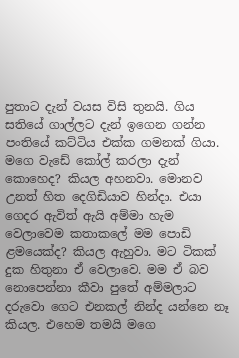පුතාට දැන් වයස විසි තුනයි. ගිය සතියේ ගාල්ලට දැන් ඉගෙන ගන්න පංතියේ කට්ටිය එක්ක ගමනක් ගියා. මගෙ වැඩේ කෝල් කරලා දැන් කොහෙද? කියල අහනවා. මොනව උනත් හිත දෙගිඩියාව හින්දා. එයා ගෙදර ඇවිත් ඇයි අම්මා හැම වෙලාවෙම කතාකලේ මම පොඩි ළමයෙක්ද? කියල ඇහුවා. මට ටිකක් දුක හිතුනා ඒ වෙලාවෙ. මම ඒ බව නොපෙන්නා කීවා පුතේ අම්මලාට දරුවො ගෙට එනකල් නින්ද යන්නෙ නෑ කියල. එහෙම තමයි මගෙ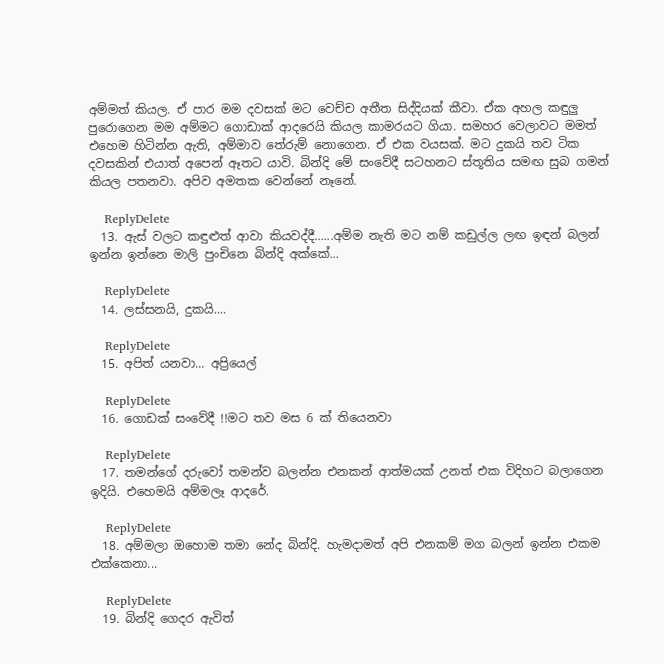අම්මත් කියල. ඒ පාර මම දවසක් මට වෙච්ච අතීත සිද්දියක් කීවා. ඒක අහල කඳුලු පුරොගෙන මම අම්මට ගොඩාක් ආදරෙයි කියල කාමරයට ගියා. සමහර වෙලාවට මමත් එහෙම හිටින්න ඇති, අම්මාව තේරුම් නොගෙන. ඒ එක වයසක්. මට දුකයි තව ටික දවසකින් එයාත් අපෙන් ඈතට යාවි. බින්දි මේ සංවේදී සටහනට ස්තූතිය සමඟ සුබ ගමන් කියල පතනවා. අපිව අමතක වෙන්නේ නෑනේ.

    ReplyDelete
  13. ඇස් වලට කඳුළුත් ආවා කියවද්දී......අම්ම නැති මට නම් කඩුල්ල ලඟ ඉඳන් බලන් ඉන්න ඉන්නෙ මාලි පුංචිනෙ බින්දි අක්කේ...

    ReplyDelete
  14. ලස්සනයි, දුකයි....

    ReplyDelete
  15. අපිත් යනවා... අප්‍රියෙල්

    ReplyDelete
  16. ගොඩක් සංවේදී !!මට තව මස 6 ක් තියෙනවා

    ReplyDelete
  17. තමන්ගේ දරුවෝ තමන්ව බලන්න එනකන් ආත්මයක් උනත් එක විදිහට බලාගෙන ඉදියි. එහෙමයි අම්මලෑ ආදරේ.

    ReplyDelete
  18. අම්මලා ඔහොම තමා නේද බින්දි. හැමදාමත් අපි එනකම් මග බලන් ඉන්න එකම එක්කෙනා...

    ReplyDelete
  19. බින්දි ගෙදර ඇවිත්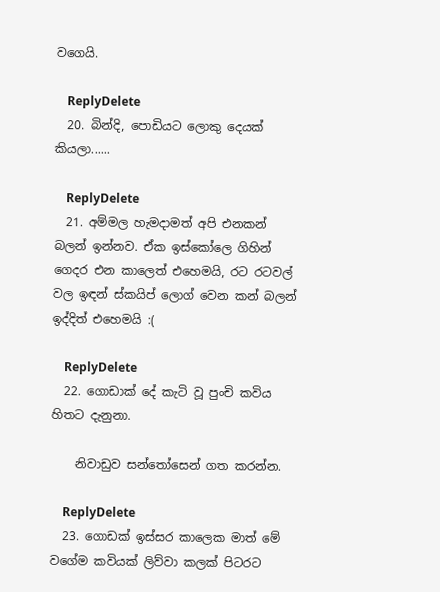වගෙයි.

    ReplyDelete
  20. බින්දි, පොඩියට ලොකු දෙයක් කියලා......

    ReplyDelete
  21. අම්මල හැමදාමත් අපි එනකන් බලන් ඉන්නව. ඒක ඉස්කෝලෙ ගිහින් ගෙදර එන කාලෙත් එහෙමයි, රට රටවල් වල ඉඳන් ස්කයිප් ලොග් වෙන කන් බලන් ඉද්දිත් එහෙමයි :(

    ReplyDelete
  22. ගොඩාක් දේ කැටි වූ පුංචි කවිය හිතට දැනුනා.

    නිවාඩුව සන්තෝසෙන් ගත කරන්න.

    ReplyDelete
  23. ගොඩක් ඉස්සර කාලෙක මාත් මේ වගේම කවියක් ලිව්වා කලක් පිටරට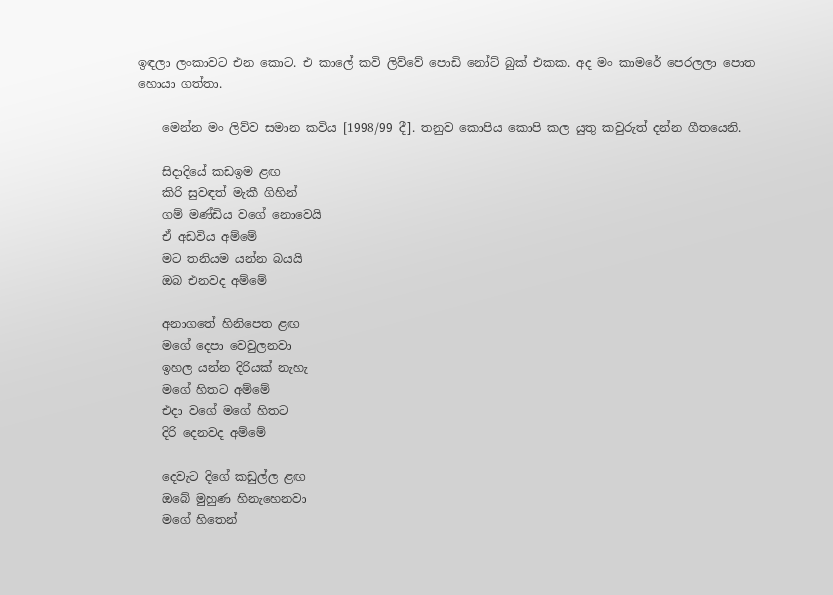ඉඳලා ලංකාවට එන කොට. එ කාලේ කවි ලිව්වේ පොඩි නෝට් බුක් එකක. අද මං කාමරේ පෙරලලා පොත හොයා ගත්තා.

    මෙන්න මං ලිව්ව සමාන කවිය [1998/99 දී]. තනුව කොපිය කොපි කල යුතු කවුරුත් දන්න ගීතයෙනි.

    සිදාදියේ කඩඉම ළඟ
    කිරි සුවඳත් මැකී ගිහින්
    ගම් මණ්ඩිය වගේ නොවෙයි
    ඒ අඩවිය අම්මේ
    මට තනියම යන්න බයයි
    ඔබ එනවද අම්මේ

    අනාගතේ හිනිපෙත ළඟ
    මගේ දෙපා වෙවුලනවා
    ඉහල යන්න දිරියක් නැහැ
    මගේ හිතට අම්මේ
    එදා වගේ මගේ හිතට
    දිරි දෙනවද අම්මේ

    දෙවැට දිගේ කඩුල්ල ළඟ
    ඔබේ මුහුණ හිනැහෙනවා
    මගේ හිතෙන්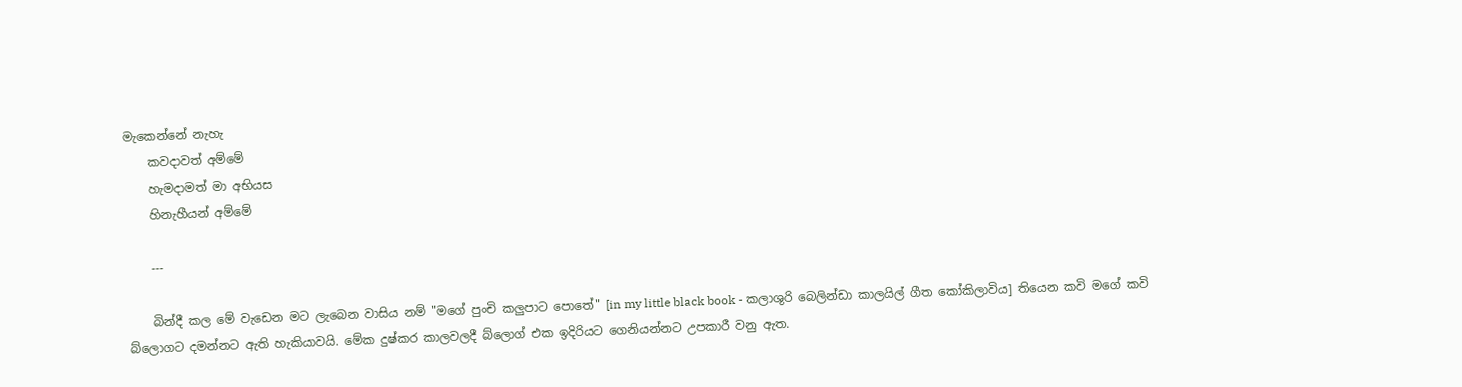මැකෙන්නේ නැහැ
    කවදාවත් අම්මේ
    හැමදාමත් මා අභියස
    හිනැහීයන් අම්මේ

    ---

    බින්දී කල මේ වැඩෙන මට ලැබෙන වාසිය නම් "මගේ පුංචි කලුපාට පොතේ" [in my little black book - කලාශුරි බෙලින්ඩා කාලයිල් ගීත කෝකිලාවිය] තියෙන කවි මගේ කවි බ්ලොගට දමන්නට ඇති හැකියාවයි. මේක දුෂ්කර කාලවලදී බ්ලොග් එක ඉදිරියට ගෙනියන්නට උපකාරී වනු ඇත.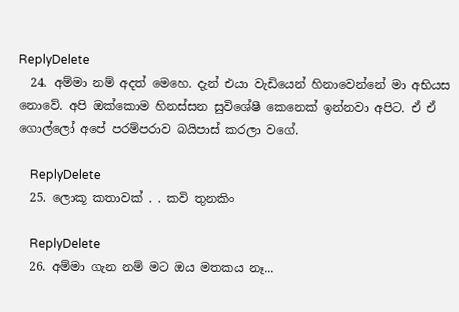ReplyDelete
  24. අම්මා නම් අදත් මෙහෙ. දැන් එයා වැඩියෙන් හිනාවෙන්නේ මා අභියස නොවේ. අපි ඔක්කොම හිනස්සන සුවිශේෂී කෙනෙක් ඉන්නවා අපිට. ඒ ඒ ගොල්ලෝ අපේ පරම්පරාව බයිපාස් කරලා වගේ.

    ReplyDelete
  25. ලොකූ කතාවක් . . කවි තුනකිං

    ReplyDelete
  26. අම්මා ගැන නම් මට ඔය මතකය නෑ...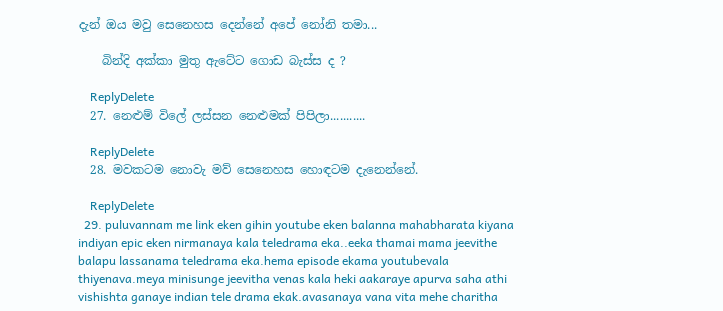දැන් ඔය මවු සෙනෙහස දෙන්නේ අපේ නෝනි තමා...

    බින්දි අක්කා මුතු ඇටේට ගොඩ බැස්ස ද ?

    ReplyDelete
  27. නෙළුම් විලේ ලස්සන නෙළුමක් පිපිලා...........

    ReplyDelete
  28. මවකටම නොවැ මව් සෙනෙහස හොඳටම දැනෙන්නේ.

    ReplyDelete
  29. puluvannam me link eken gihin youtube eken balanna mahabharata kiyana indiyan epic eken nirmanaya kala teledrama eka..eeka thamai mama jeevithe balapu lassanama teledrama eka.hema episode ekama youtubevala thiyenava.meya minisunge jeevitha venas kala heki aakaraye apurva saha athi vishishta ganaye indian tele drama ekak.avasanaya vana vita mehe charitha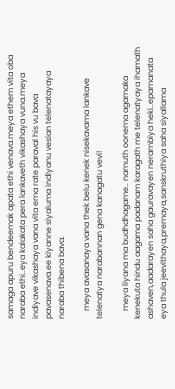samaga apuru bendeemak apata ethi venava.meya ethem vita oba naraba ethi..eya kalakata pera lankaveth vikashaya vuna.meya indiyave vikashaya vana vita ema rate paraval his vu bava pavasenava.ee kiyanne siyaluma indiyanu vesian telenatayaya naraba thibena bava.

    meya avasanaya vana thek belu kenek nisekavama lankave telenatya narabannan gena kanagatu vevi!

    meya liyana ma budhdhagame.. namuth oonema agamaka kenekuta hindu aagama padanam karagath me telenatyaya ihamath ashaven,aadarayen saha gauravayen nerambiya heki..epamanata eya thula jeevithaya,premaya,sanskruthiya saha siyallama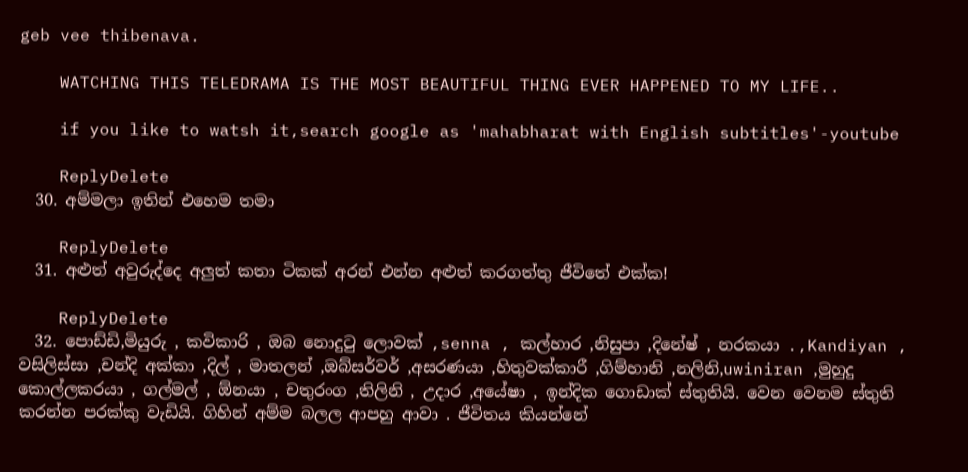geb vee thibenava.

    WATCHING THIS TELEDRAMA IS THE MOST BEAUTIFUL THING EVER HAPPENED TO MY LIFE..

    if you like to watsh it,search google as 'mahabharat with English subtitles'-youtube

    ReplyDelete
  30. අම්මලා ඉතින් එහෙම තමා

    ReplyDelete
  31. අළුත් අවුරුද්දෙ අලුත් කතා ටිකක් අරන් එන්න අළුත් කරගත්තු ජීවිතේ එක්ක!

    ReplyDelete
  32. පොඩ්ඩි,මියුරු , කවිකාරි , ඔබ නොදුටු ලොවක් ,senna , කල්හාර ,නිසුපා ,දිනේෂ් , නරකයා .,Kandiyan , වසිලිස්සා ,චන්දි අක්කා ,දිල් , මාතලන් ,ඔබ්සර්වර් ,අසරණයා ,හිතුවක්කාරී ,ගිම්හානි ,නලිනි,uwiniran ,මුහුදු කොල්ලකරයා , ගල්මල් , ඕනයා , චතුරංග ,තිලිනි , උදාර ,අයේෂා , ඉන්දික ගොඩාක් ස්තුතියි. වෙන වෙනම ස්තුති කරන්න පරක්කු වැඩියි. ගිහින් අම්ම බලල ආපහු ආවා . ජීවිතය කියන්නේ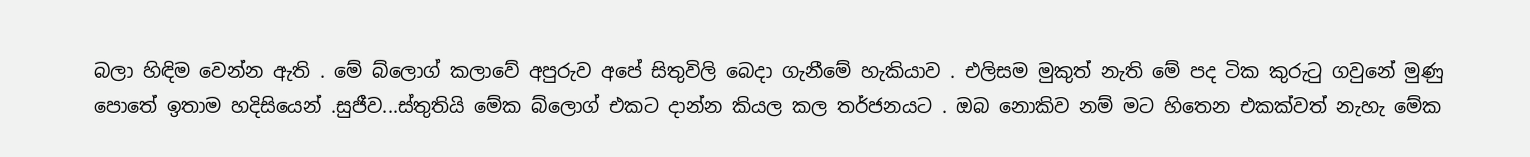බලා හිඳිම වෙන්න ඇති . මේ බ්ලොග් කලාවේ අපුරුව අපේ සිතුවිලි බෙදා ගැනීමේ හැකියාව . එලිසම මුකුත් නැති මේ පද ටික කුරුටු ගවුනේ මුණු පොතේ ඉතාම හදිසියෙන් .සුජීව...ස්තුතියි මේක බ්ලොග් එකට දාන්න කියල කල තර්ජනයට . ඔබ නොකිව නම් මට හිතෙන එකක්වත් නැහැ මේක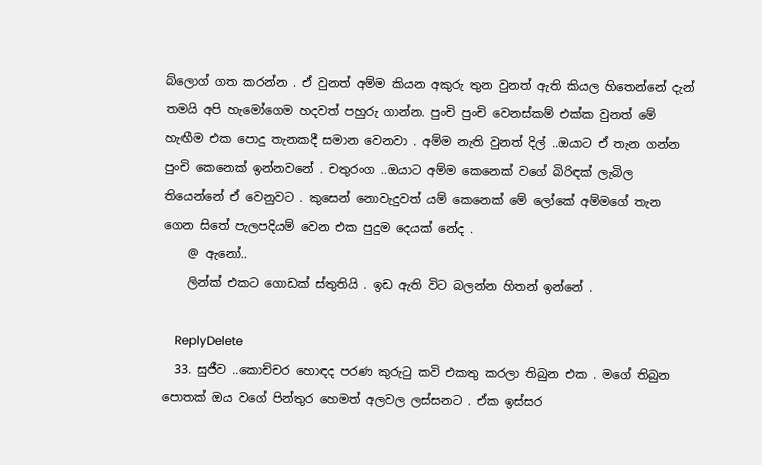බ්ලොග් ගත කරන්න . ඒ වුනත් අම්ම කියන අකුරු තුන වුනත් ඇති කියල හිතෙන්නේ දැන් තමයි අපි හැමෝගෙම හදවත් පහුරු ගාන්න. පුංචි පුංචි වෙනස්කම් එක්ක වුනත් මේ හැඟීම එක පොදු තැනකදී සමාන වෙනවා . අම්ම නැති වුනත් දිල් ..ඔයාට ඒ තැන ගන්න පුංචි කෙනෙක් ඉන්නවනේ . චතුරංග ..ඔයාට අම්ම කෙනෙක් වගේ බිරිඳක් ලැබිල තියෙන්නේ ඒ වෙනුවට . කුසෙන් නොවැදුවත් යම් කෙනෙක් මේ ලෝකේ අම්මගේ තැන ගෙන සිතේ පැලපදියම් වෙන එක පුදුම දෙයක් නේද .
    @ ඇනෝ..
    ලින්ක් එකට ගොඩක් ස්තුතියි . ඉඩ ඇති විට බලන්න හිතන් ඉන්නේ .

    ReplyDelete
  33. සුජීව ..කොච්චර හොඳද පරණ කුරුටු කවි එකතු කරලා තිබුන එක . මගේ තිබුන පොතක් ඔය වගේ පින්තුර හෙමත් අලවල ලස්සනට . ඒක ඉස්සර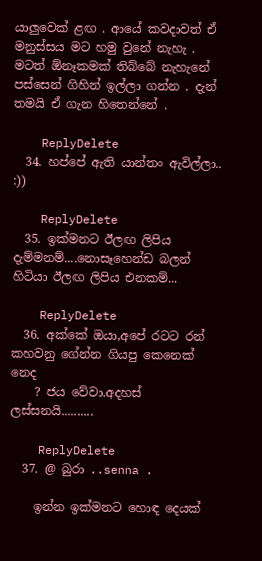යාලුවෙක් ළඟ . ආයේ කවදාවත් ඒ මනුස්සය මට හමු වුනේ නැහැ . මටත් ඕනෑකමක් තිබ්බේ නැහැනේ පස්සෙන් ගිහින් ඉල්ලා ගන්න . දැන් තමයි ඒ ගැන හිතෙන්නේ .

    ReplyDelete
  34. හප්පේ ඇති යාන්තං ඇවිල්ලා.. :))

    ReplyDelete
  35. ඉක්මනට ඊලඟ ලිපිය දැම්මනම්....නොසෑහෙන්ඩ බලන් හිටියා ඊලඟ ලිපිය එනකම්...

    ReplyDelete
  36. අක්කේ ඔයා,අපේ රටට රන් කහවනු ගේන්න ගියපු කෙනෙක් නෙද
    ? ජය වේවා.අදහස් ලස්සනයි..........

    ReplyDelete
  37. @ බුරා ..senna .

    ඉන්න ඉක්මනට හොඳ දෙයක්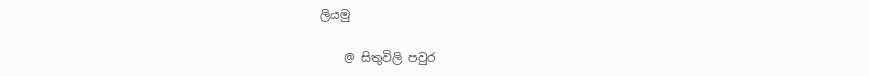ලියමු

    @ සිතුවිලි පවුර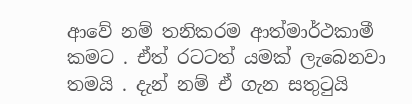ආවේ නම් තනිකරම ආත්මාර්ථකාමී කමට . ඒත් රටටත් යමක් ලැබෙනවා තමයි . දැන් නම් ඒ ගැන සතුටුයි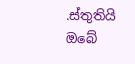.ස්තුතියි ඔබේ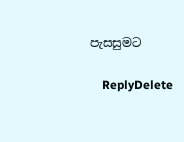පැසසුමට

    ReplyDelete